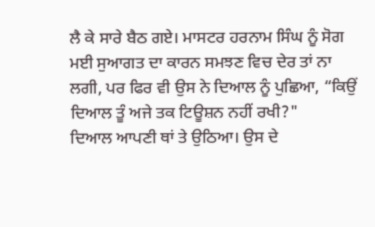ਲੈ ਕੇ ਸਾਰੇ ਬੈਠ ਗਏ। ਮਾਸਟਰ ਹਰਨਾਮ ਸਿੰਘ ਨੂੰ ਸੋਗ ਮਈ ਸੁਆਗਤ ਦਾ ਕਾਰਨ ਸਮਝਣ ਵਿਚ ਦੇਰ ਤਾਂ ਨਾ ਲਗੀ, ਪਰ ਫਿਰ ਵੀ ਉਸ ਨੇ ਦਿਆਲ ਨੂੰ ਪੁਛਿਆ, “ਕਿਉਂ ਦਿਆਲ ਤੂੰ ਅਜੇ ਤਕ ਟਿਊਸ਼ਨ ਨਹੀਂ ਰਖੀ?"
ਦਿਆਲ ਆਪਣੀ ਥਾਂ ਤੇ ਉਠਿਆ। ਉਸ ਦੇ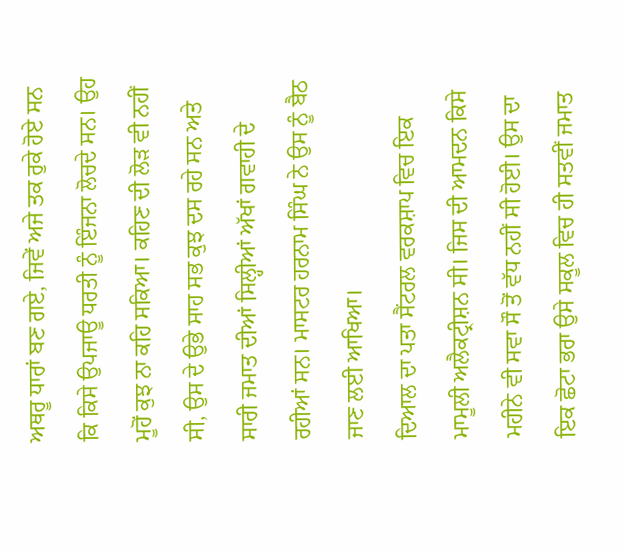ਅਥਰੂ ਧਾਰਾਂ ਬਣ ਗਏ, ਜਿਵੇਂ ਅਜੇ ਤਕ ਰੁਕੇ ਹੋਏ ਸਨ ਕਿ ਕਿਸੇ ਉਪਜਾਊ ਧਰਤੀ ਨੂੰ ਇੰਜਨਾ ਲੋਚਦੇ ਸਨ। ਉਹ ਮੂਹੋਂ ਕੁਝ ਨਾ ਕਹਿ ਸਕਿਆ। ਕਹਿਣ ਦੀ ਲੋੜ ਵੀ ਨਹੀਂ ਸੀ, ਉਸ ਦੇ ਉਭੇ ਸਾਹ ਸਭ ਕੁਝ ਦਸ ਰਹੇ ਸਨ ਅਤੇ ਸਾਰੀ ਜਮਾਤ ਦੀਆਂ ਸਿਲ੍ਹੀਆਂ ਅੱਖਾਂ ਗਵਾਹੀ ਦੇ ਰਹੀਆਂ ਸਨ। ਮਾਸਟਰ ਹਰਨਾਮ ਸਿੰਘ ਨੇ ਉਸ ਨੂੰ ਬੈਠ ਜਾਣ ਲਈ ਆਖਿਆ।
ਦਿਆਲ ਦਾ ਪਤਾ ਸੈਂਟਰਲ ਵਰਕਸ਼ਾਪ ਵਿਚ ਇਕ ਮਾਮੂਲੀ ਅਲੈਕਟ੍ਰੀਸ਼ਨ ਸੀ। ਜਿਸ ਦੀ ਆਮਦਨ ਕਿਸੇ ਮਹੀਨੇ ਵੀ ਸਵਾ ਸੌ ਤੋਂ ਵੱਧ ਨਹੀਂ ਸੀ ਹੋਈ। ਉਸ ਦਾ ਇਕ ਛੋਟਾ ਭਰਾ ਉਸੇ ਸਕੂਲ ਵਿਚ ਹੀ ਸਤਵੀਂ ਜਮਾਤ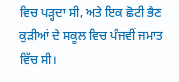ਵਿਚ ਪੜ੍ਹਦਾ ਸੀ, ਅਤੇ ਇਕ ਛੋਟੀ ਭੈਣ ਕੁੜੀਆਂ ਦੇ ਸਕੂਲ ਵਿਚ ਪੰਜਵੀਂ ਜਮਾਤ ਵਿੱਚ ਸੀ।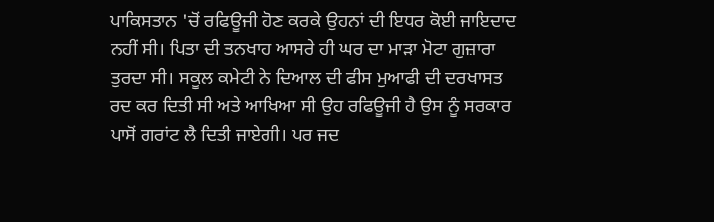ਪਾਕਿਸਤਾਨ 'ਚੋਂ ਰਫਿਊਜੀ ਹੋਣ ਕਰਕੇ ਉਹਨਾਂ ਦੀ ਇਧਰ ਕੋਈ ਜਾਇਦਾਦ ਨਹੀਂ ਸੀ। ਪਿਤਾ ਦੀ ਤਨਖਾਹ ਆਸਰੇ ਹੀ ਘਰ ਦਾ ਮਾੜਾ ਮੋਟਾ ਗੁਜ਼ਾਰਾ ਤੁਰਦਾ ਸੀ। ਸਕੂਲ ਕਮੇਟੀ ਨੇ ਦਿਆਲ ਦੀ ਫੀਸ ਮੁਆਫੀ ਦੀ ਦਰਖਾਸਤ ਰਦ ਕਰ ਦਿਤੀ ਸੀ ਅਤੇ ਆਖਿਆ ਸੀ ਉਹ ਰਫਿਊਜੀ ਹੈ ਉਸ ਨੂੰ ਸਰਕਾਰ ਪਾਸੋਂ ਗਰਾਂਟ ਲੈ ਦਿਤੀ ਜਾਏਗੀ। ਪਰ ਜਦ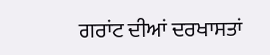ਗਰਾਂਟ ਦੀਆਂ ਦਰਖਾਸਤਾਂ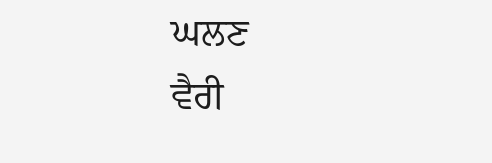ਘਲਣ
ਵੈਰੀ